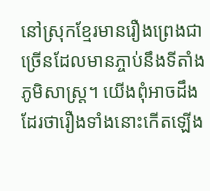នៅស្រុកខ្មែរមានរឿងព្រេងជាច្រើនដែលមានភ្ចាប់នឹងទីតាំងភូមិសាស្ត្រ។ យើងពុំអាចដឹងដែរថារឿងទាំងនោះកើតឡើង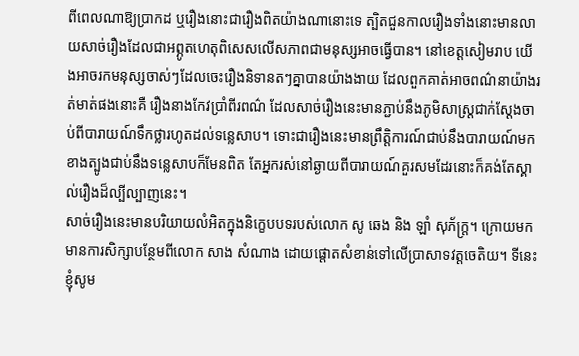ពីពេលណាឱ្យប្រាកដ ឬរឿងនោះជារឿងពិតយ៉ាងណានោះទេ ត្បិតជួនកាលរឿងទាំងនោះមានលាយសាច់រឿងដែលជាអព្ភូតហេតុពិសេសលើសភាពជាមនុស្សអាចធ្វើបាន។ នៅខេត្តសៀមរាប យើងអាចរកមនុស្សចាស់ៗដែលចេះរឿងនិទានតៗគ្នាបានយ៉ាងងាយ ដែលពួកគាត់អាចពណ៌នាយ៉ាងរត់មាត់ផងនោះគឺ រឿងនាងកែវប្រាំពីរពណ៌ ដែលសាច់រឿងនេះមានភ្ជាប់នឹងភូមិសាស្ត្រជាក់ស្តែងចាប់ពីបារាយណ៍ទឹកថ្លារហូតដល់ទន្លេសាប។ ទោះជារឿងនេះមានព្រឹត្តិការណ៍ជាប់នឹងបារាយណ៍មកខាងត្បូងជាប់នឹងទន្លេសាបក៏មែនពិត តែអ្នករស់នៅឆ្ងាយពីបារាយណ៍គួរសមដែរនោះក៏គង់តែស្គាល់រឿងដ៏ល្បីល្បាញនេះ។
សាច់រឿងនេះមានបរិយាយលំអិតក្នុងនិក្ខេបបទរបស់លោក សូ ឆេង និង ឡាំ សុភ័ក្ត្រ។ ក្រោយមកមានការសិក្សាបន្ថែមពីលោក សាង សំណាង ដោយផ្តោតសំខាន់ទៅលើប្រាសាទវត្តចេតិយ។ ទីនេះខ្ញុំសូម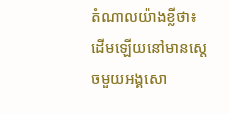តំណាលយ៉ាងខ្លីថា៖
ដើមឡើយនៅមានស្តេចមួយអង្គសោ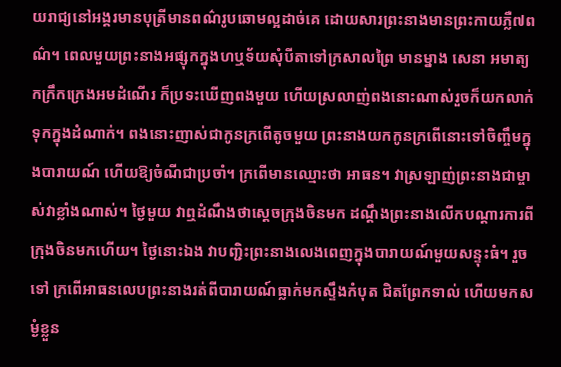យរាជ្យនៅអង្គរមានបុត្រីមានពណ៌រូបឆោមល្អដាច់គេ ដោយសារព្រះនាងមានព្រះកាយភ្លឺ៧ពណ៌។ ពេលមួយព្រះនាងអផ្សុកក្នុងហឬទ័យសុំបីតាទៅក្រសាលព្រៃ មានម្នាង សេនា អមាត្យកក្រឹកក្រេងអមដំណើរ ក៏ប្រទះឃើញពងមួយ ហើយស្រលាញ់ពងនោះណាស់រួចក៏យកលាក់ទុកក្នុងដំណាក់។ ពងនោះញាស់ជាកូនក្រពើតូចមួយ ព្រះនាងយកកូនក្រពើនោះទៅចិញ្ចឹមក្នុងបារាយណ៍ ហើយឱ្យចំណីជាប្រចាំ។ ក្រពើមានឈ្មោះថា អាធន។ វាស្រឡាញ់ព្រះនាងជាម្ចាស់វាខ្លាំងណាស់។ ថ្ងៃមួយ វាឮដំណឹងថាស្តេចក្រុងចិនមក ដណ្តឹងព្រះនាងលើកបណ្តារការពីក្រុងចិនមកហើយ។ ថ្ងៃនោះឯង វាបញ្ជិះព្រះនាងលេងពេញក្នុងបារាយណ៍មួយសន្ទុះធំ។ រួចទៅ ក្រពើអាធនលេបព្រះនាងរត់ពីបារាយណ៍ធ្លាក់មកស្ទឹងកំបុត ជិតព្រែកទាល់ ហើយមកសម្ងំខ្លួន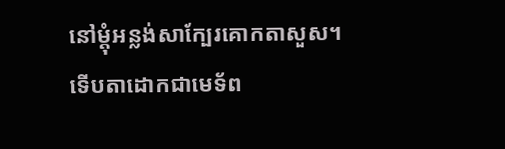នៅម្តុំអន្លង់សាក្បែរគោកតាសួស។ ទើបតាដោកជាមេទ័ព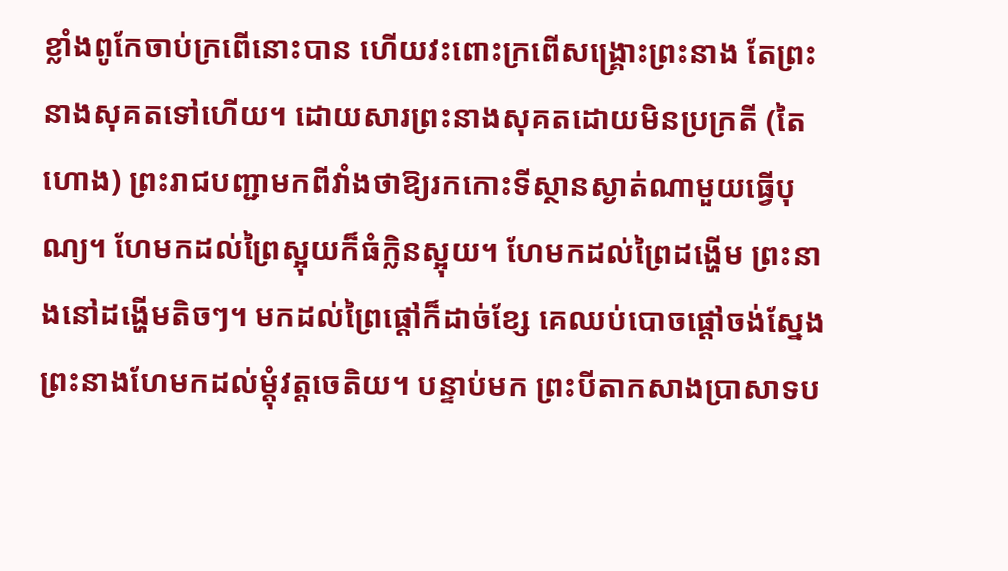ខ្លាំងពូកែចាប់ក្រពើនោះបាន ហើយវះពោះក្រពើសង្គ្រោះព្រះនាង តែព្រះនាងសុគតទៅហើយ។ ដោយសារព្រះនាងសុគតដោយមិនប្រក្រតី (តៃហោង) ព្រះរាជបញ្ជាមកពីវាំងថាឱ្យរកកោះទីស្ថានស្ងាត់ណាមួយធ្វើបុណ្យ។ ហែមកដល់ព្រៃស្អុយក៏ធំក្លិនស្អុយ។ ហែមកដល់ព្រៃដង្ហើម ព្រះនាងនៅដង្ហើមតិចៗ។ មកដល់ព្រៃផ្តៅក៏ដាច់ខ្សែ គេឈប់បោចផ្តៅចង់ស្នែងព្រះនាងហែមកដល់ម្តុំវត្តចេតិយ។ បន្ទាប់មក ព្រះបីតាកសាងប្រាសាទប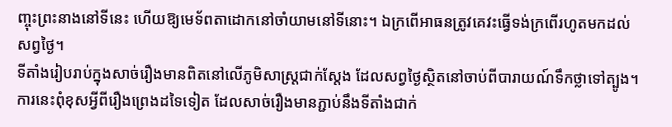ញ្ចុះព្រះនាងនៅទីនេះ ហើយឱ្យមេទ័ពតាដោកនៅចាំយាមនៅទីនោះ។ ឯក្រពើអាធនត្រូវគេវះធ្វើទង់ក្រពើរហូតមកដល់សព្វថ្ងៃ។
ទីតាំងរៀបរាប់ក្នុងសាច់រឿងមានពិតនៅលើភូមិសាស្ត្រជាក់ស្តែង ដែលសព្វថ្ងៃស្ថិតនៅចាប់ពីបារាយណ៍ទឹកថ្លាទៅត្បូង។ ការនេះពុំខុសអ្វីពីរឿងព្រេងដទៃទៀត ដែលសាច់រឿងមានភ្ជាប់នឹងទីតាំងជាក់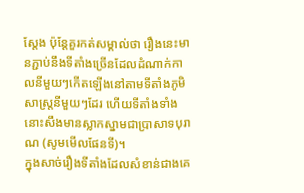ស្តែង ប៉ុន្តែគួរកត់សម្គាល់ថា រឿងនេះមានភ្ជាប់នឹងទីតាំងច្រើនដែលដំណាក់កាលនីមួយៗកើតឡើងនៅតាមទីតាំងភូមិសាស្ត្រនីមួយៗដែរ ហើយទីតាំងទាំងនោះសឹងមានស្លាកស្នាមជាប្រាសាទបុរាណ (សូមមើលផែនទី)។
ក្នុងសាច់រឿងទីតាំងដែលសំខាន់ជាងគេ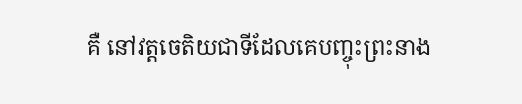គឺ នៅវត្តចេតិយជាទីដែលគេបញ្ចុះព្រះនាង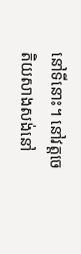នៅទីនោះ។ នៅវត្តចេតិយសាងសង់នៅ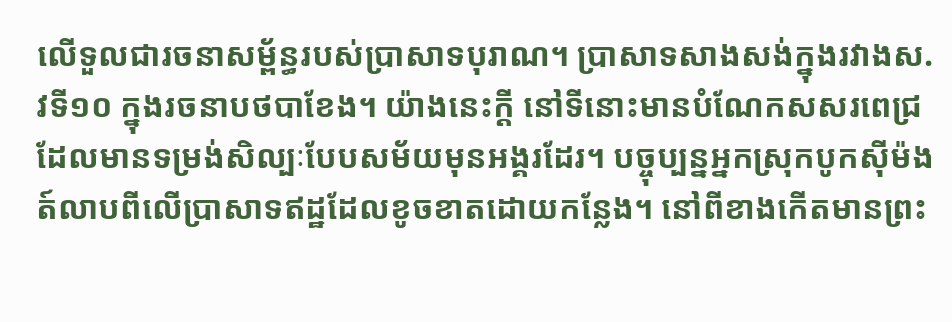លើទួលជារចនាសម្ព័ន្ធរបស់ប្រាសាទបុរាណ។ ប្រាសាទសាងសង់ក្នុងរវាងស.វទី១០ ក្នុងរចនាបថបាខែង។ យ៉ាងនេះក្តី នៅទីនោះមានបំណែកសសរពេជ្រដែលមានទម្រង់សិល្បៈបែបសម័យមុនអង្គរដែរ។ បច្ចុប្បន្នអ្នកស្រុកបូកស៊ីម៉ងត៍លាបពីលើប្រាសាទឥដ្ឋដែលខូចខាតដោយកន្លែង។ នៅពីខាងកើតមានព្រះ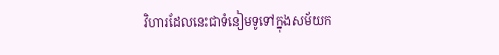វិហារដែលនេះជាទំនៀមទូទៅក្នុងសម័យក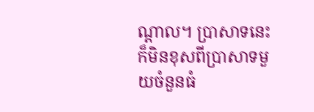ណ្តាល។ ប្រាសាទនេះក៏មិនខុសពីប្រាសាទមួយចំនួនធំ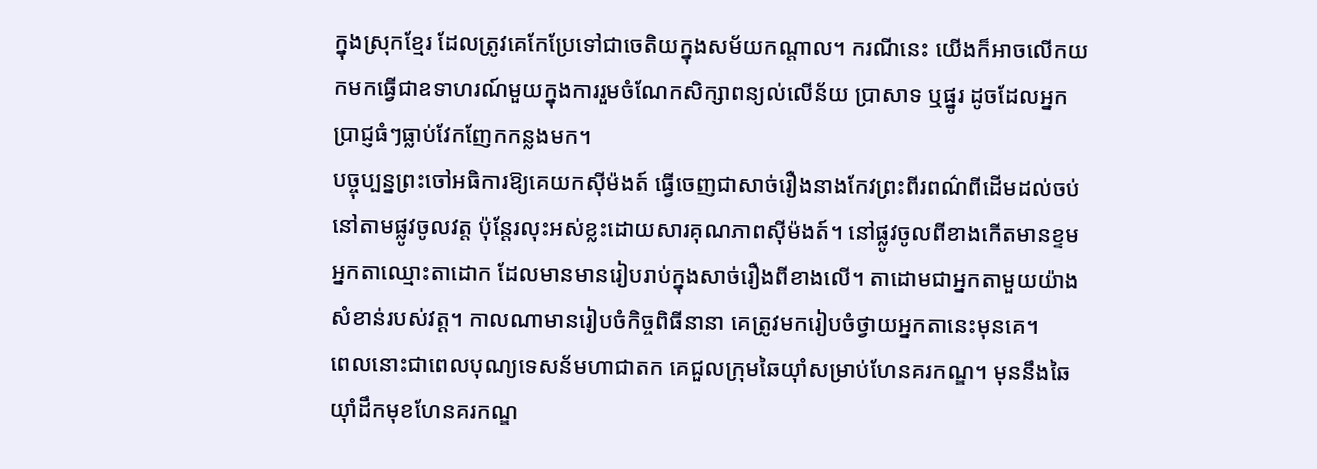ក្នុងស្រុកខ្មែរ ដែលត្រូវគេកែប្រែទៅជាចេតិយក្នុងសម័យកណ្តាល។ ករណីនេះ យើងក៏អាចលើកយកមកធ្វើជាឧទាហរណ៍មួយក្នុងការរួមចំណែកសិក្សាពន្យល់លើន័យ ប្រាសាទ ឬផ្នូរ ដូចដែលអ្នកប្រាជ្ញធំៗធ្លាប់វែកញែកកន្លងមក។
បច្ចុប្បន្នព្រះចៅអធិការឱ្យគេយកស៊ីម៉ងត៍ ធ្វើចេញជាសាច់រឿងនាងកែវព្រះពីរពណ៌ពីដើមដល់ចប់នៅតាមផ្លូវចូលវត្ត ប៉ុន្តែរលុះអស់ខ្លះដោយសារគុណភាពស៊ីម៉ងត៍។ នៅផ្លូវចូលពីខាងកើតមានខ្ទមអ្នកតាឈ្មោះតាដោក ដែលមានមានរៀបរាប់ក្នុងសាច់រឿងពីខាងលើ។ តាដោមជាអ្នកតាមួយយ៉ាងសំខាន់របស់វត្ត។ កាលណាមានរៀបចំកិច្ចពិធីនានា គេត្រូវមករៀបចំថ្វាយអ្នកតានេះមុនគេ។
ពេលនោះជាពេលបុណ្យទេសន័មហាជាតក គេជួលក្រុមឆៃយ៉ាំសម្រាប់ហែនគរកណ្ឌ។ មុននឹងឆៃយ៉ាំដឹកមុខហែនគរកណ្ឌ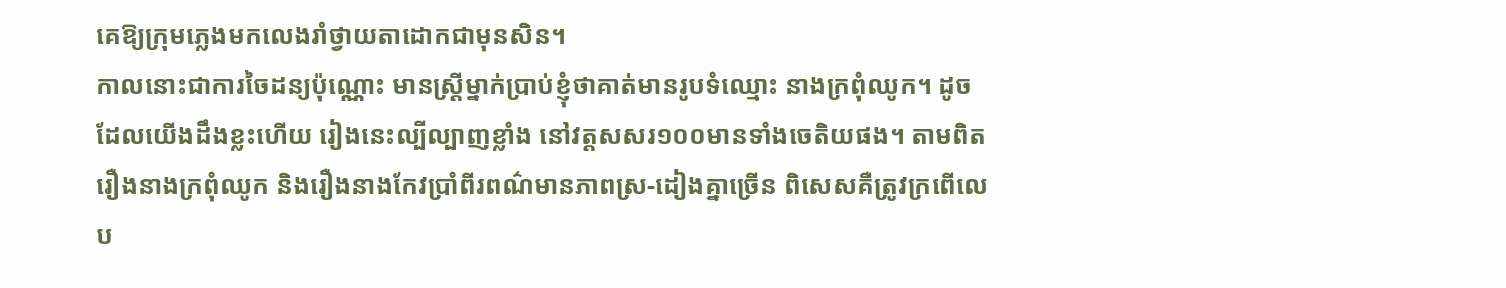គេឱ្យក្រុមភ្លេងមកលេងរាំថ្វាយតាដោកជាមុនសិន។
កាលនោះជាការចៃដន្យប៉ុណ្ណោះ មានស្ត្រីម្នាក់ប្រាប់ខ្ញុំថាគាត់មានរូបទំឈ្មោះ នាងក្រពុំឈូក។ ដូចដែលយើងដឹងខ្លះហើយ រៀងនេះល្បីល្បាញខ្លាំង នៅវត្តសសរ១០០មានទាំងចេតិយផង។ តាមពិតរឿងនាងក្រពុំឈូក និងរឿងនាងកែវប្រាំពីរពណ៌មានភាពស្រ-ដៀងគ្នាច្រើន ពិសេសគឺត្រូវក្រពើលេប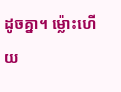ដូចគ្នា។ ម្ល៉ោះហើយ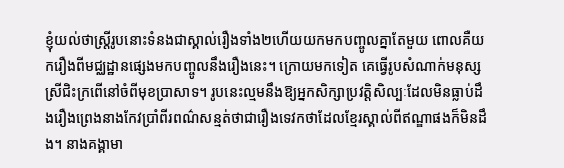ខ្ញុំយល់ថាស្ត្រីរូបនោះទំនងជាស្គាល់រឿងទាំង២ហើយយកមកបញ្ចូលគ្នាតែមួយ ពោលគឺយករឿងពីមជ្ឈដ្ឋានផ្សេងមកបញ្ចូលនឹងរឿងនេះ។ ក្រោយមកទៀត គេធ្វើរូបសំណាក់មនុស្សស្រីជិះក្រពើនៅចំពីមុខប្រាសាទ។ រូបនេះល្មមនឹងឱ្យអ្នកសិក្សាប្រវត្តិសិល្បៈដែលមិនធ្លាប់ដឹងរឿងព្រេងនាងកែវប្រាំពីរពណ៌សន្មត់ថាជារឿងទេវកថាដែលខ្មែរស្គាល់ពីឥណ្ឌាផងក៏មិនដឹង។ នាងគង្គាមា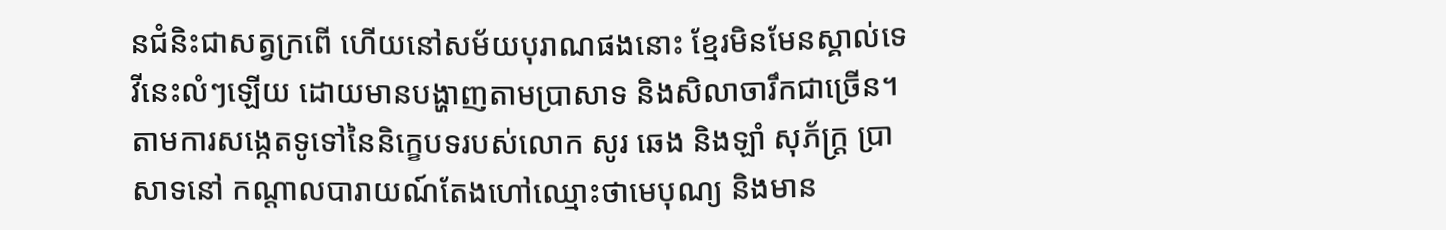នជំនិះជាសត្វក្រពើ ហើយនៅសម័យបុរាណផងនោះ ខ្មែរមិនមែនស្គាល់ទេវីនេះលំៗឡើយ ដោយមានបង្ហាញតាមប្រាសាទ និងសិលាចារឹកជាច្រើន។
តាមការសង្កេតទូទៅនៃនិក្ខេបទរបស់លោក សូរ ឆេង និងឡាំ សុភ័ក្ត្រ ប្រាសាទនៅ កណ្តាលបារាយណ៍តែងហៅឈ្មោះថាមេបុណ្យ និងមាន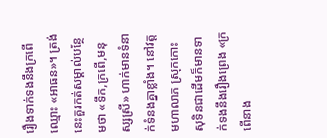រឿងទាក់ទងនឹងក្រពើឈ្មោះ «អាធន»។ ត្រង់នេះគួរកត់សម្គាល់បន្ថែមថា «ទឹក,ក្រពើ,មនុស្សស្រី» ហាក់មានទំនាក់ទំនងគ្នាខ្លាំង។ នៅវត្តមហាលាភ ស្រុកកោះសុទិនជាដើមក៏មានទាក់ទងនឹងរឿងព្រេង «ក្រពើនាង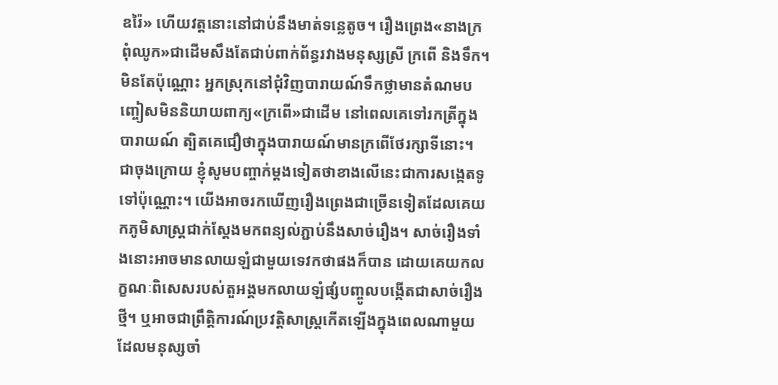ឧរ៉ៃ» ហើយវត្តនោះនៅជាប់នឹងមាត់ទន្លេតូច។ រឿងព្រេង«នាងក្រពុំឈូក»ជាដើមសឹងតែជាប់ពាក់ព័ន្ធរវាងមនុស្សស្រី ក្រពើ និងទឹក។ មិនតែប៉ុណ្ណោះ អ្នកស្រុកនៅជុំវិញបារាយណ៍ទឹកថ្លាមានតំណមបញ្ចៀសមិននិយាយពាក្យ«ក្រពើ»ជាដើម នៅពេលគេទៅរកត្រីក្នុងបារាយណ៍ ត្បិតគេជឿថាក្នុងបារាយណ៍មានក្រពើថែរក្សាទីនោះ។
ជាចុងក្រោយ ខ្ញុំសូមបញ្ចាក់ម្តងទៀតថាខាងលើនេះជាការសង្កេតទូទៅប៉ុណ្ណោះ។ យើងអាចរកឃើញរឿងព្រេងជាច្រើនទៀតដែលគេយកភូមិសាស្ត្រជាក់ស្តែងមកពន្យល់ភ្ជាប់នឹងសាច់រឿង។ សាច់រឿងទាំងនោះអាចមានលាយឡំជាមួយទេវកថាផងក៏បាន ដោយគេយកលក្ខណៈពិសេសរបស់តួអង្គមកលាយឡំផ្សំបញ្ចូលបង្កើតជាសាច់រឿងថ្មី។ ឬអាចជាព្រឹត្តិការណ៍ប្រវត្តិសាស្ត្រកើតឡើងក្នុងពេលណាមួយដែលមនុស្សចាំ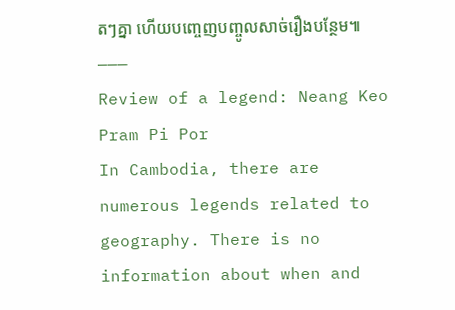តៗគ្នា ហើយបញ្ចេញបញ្ចូលសាច់រឿងបន្ថែម៕
———
Review of a legend: Neang Keo Pram Pi Por
In Cambodia, there are numerous legends related to geography. There is no information about when and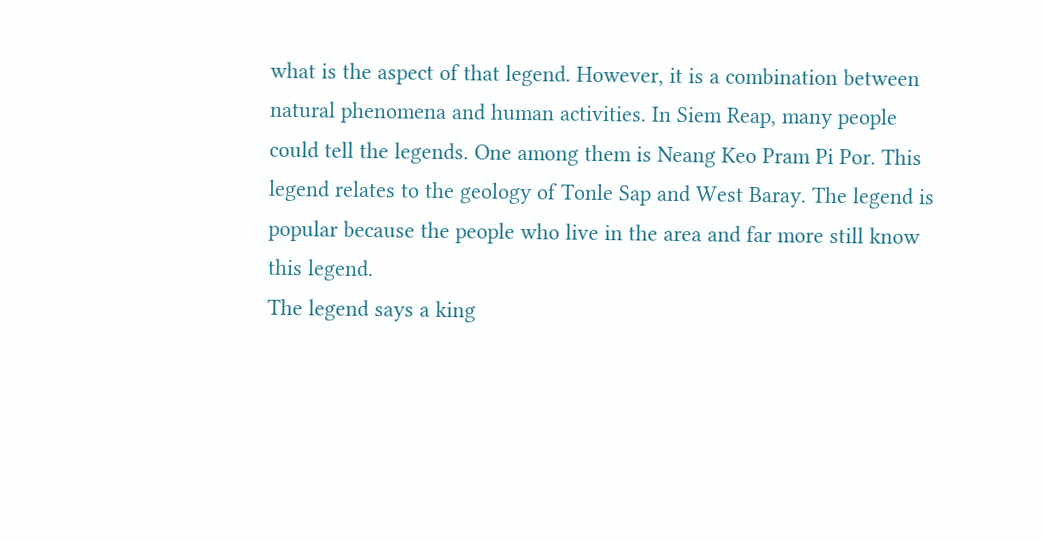what is the aspect of that legend. However, it is a combination between natural phenomena and human activities. In Siem Reap, many people could tell the legends. One among them is Neang Keo Pram Pi Por. This legend relates to the geology of Tonle Sap and West Baray. The legend is popular because the people who live in the area and far more still know this legend.
The legend says a king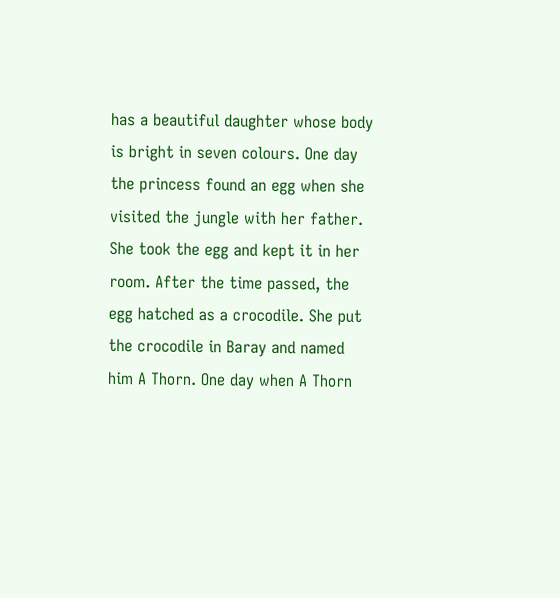has a beautiful daughter whose body is bright in seven colours. One day the princess found an egg when she visited the jungle with her father. She took the egg and kept it in her room. After the time passed, the egg hatched as a crocodile. She put the crocodile in Baray and named him A Thorn. One day when A Thorn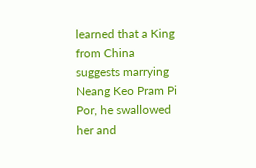learned that a King from China suggests marrying Neang Keo Pram Pi Por, he swallowed her and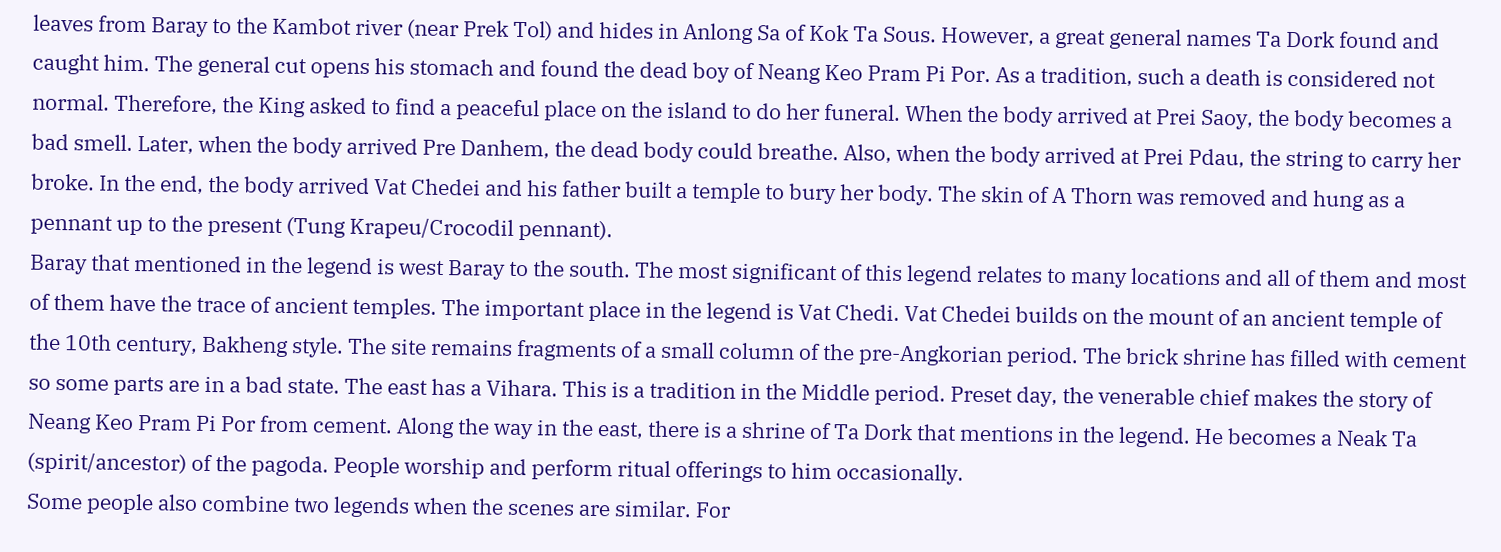leaves from Baray to the Kambot river (near Prek Tol) and hides in Anlong Sa of Kok Ta Sous. However, a great general names Ta Dork found and caught him. The general cut opens his stomach and found the dead boy of Neang Keo Pram Pi Por. As a tradition, such a death is considered not normal. Therefore, the King asked to find a peaceful place on the island to do her funeral. When the body arrived at Prei Saoy, the body becomes a bad smell. Later, when the body arrived Pre Danhem, the dead body could breathe. Also, when the body arrived at Prei Pdau, the string to carry her broke. In the end, the body arrived Vat Chedei and his father built a temple to bury her body. The skin of A Thorn was removed and hung as a pennant up to the present (Tung Krapeu/Crocodil pennant).
Baray that mentioned in the legend is west Baray to the south. The most significant of this legend relates to many locations and all of them and most of them have the trace of ancient temples. The important place in the legend is Vat Chedi. Vat Chedei builds on the mount of an ancient temple of the 10th century, Bakheng style. The site remains fragments of a small column of the pre-Angkorian period. The brick shrine has filled with cement so some parts are in a bad state. The east has a Vihara. This is a tradition in the Middle period. Preset day, the venerable chief makes the story of Neang Keo Pram Pi Por from cement. Along the way in the east, there is a shrine of Ta Dork that mentions in the legend. He becomes a Neak Ta (spirit/ancestor) of the pagoda. People worship and perform ritual offerings to him occasionally.
Some people also combine two legends when the scenes are similar. For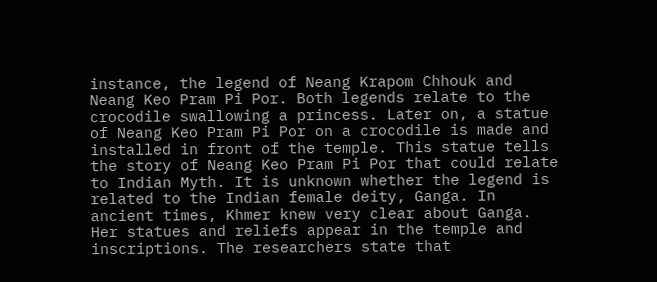instance, the legend of Neang Krapom Chhouk and Neang Keo Pram Pi Por. Both legends relate to the crocodile swallowing a princess. Later on, a statue of Neang Keo Pram Pi Por on a crocodile is made and installed in front of the temple. This statue tells the story of Neang Keo Pram Pi Por that could relate to Indian Myth. It is unknown whether the legend is related to the Indian female deity, Ganga. In ancient times, Khmer knew very clear about Ganga. Her statues and reliefs appear in the temple and inscriptions. The researchers state that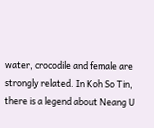water, crocodile and female are strongly related. In Koh So Tin, there is a legend about Neang U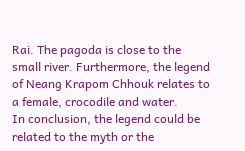Rai. The pagoda is close to the small river. Furthermore, the legend of Neang Krapom Chhouk relates to a female, crocodile and water.
In conclusion, the legend could be related to the myth or the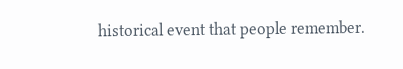historical event that people remember.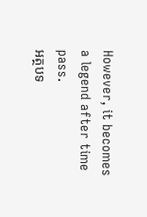However, it becomes a legend after time pass.
អត្ថបទ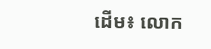ដើម៖ លោក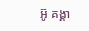អ៊ូ គង្គា